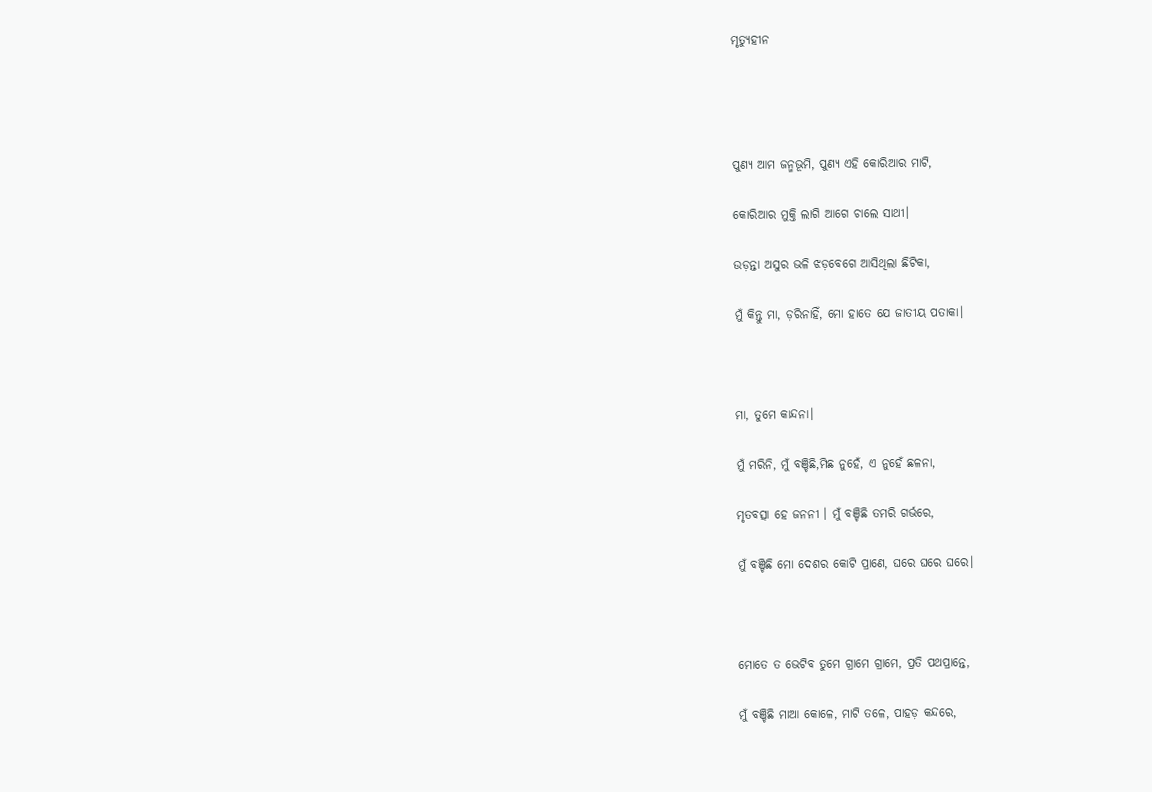ମୃତ୍ୟୁହୀନ




ପୁଣ୍ୟ ଆମ ଜନ୍ମଭୂମି, ପୁଣ୍ୟ ଏହି କୋରିଆର ମାଟି,

କୋରିଆର ମୁକ୍ତି ଲାଗି ଆଗେ ଚାଲେ ସାଥୀ।

ଉଡ଼ନ୍ତା ଅସୁର ଭଳି ଝଡ଼ବେଗେ ଆସିଥିଲା ଛିଟିକା,

ମୁଁ କିନ୍ତୁ ମା, ଡ଼ରିନାହିଁ, ମୋ ହାତେ ଯେ ଜାତୀୟ ପତାକା।



ମା, ତୁମେ କାନ୍ଦନା।

ମୁଁ ମରିନି, ମୁଁ ବଞ୍ଚିଛି,ମିଛ ନୁହେଁ, ଏ ନୁହେଁ ଛଳନା,

ମୃତବତ୍ସା ହେ ଜନନୀ । ମୁଁ ବଞ୍ଚିଛି ତମରି ଗର୍ଭରେ,

ମୁଁ ବଞ୍ଚିଛି ମୋ ଦେଶର କୋଟି ପ୍ରାଣେ, ଘରେ ଘରେ ଘରେ।



ମୋତେ ତ ଭେଟିବ ତୁମେ ଗ୍ରାମେ ଗ୍ରାମେ, ପ୍ରତି ପଥପ୍ରାନ୍ତେ,

ମୁଁ ବଞ୍ଚିଛି ମାଆ କୋଳେ, ମାଟି ତଳେ, ପାହଡ଼ କନ୍ଦରେ,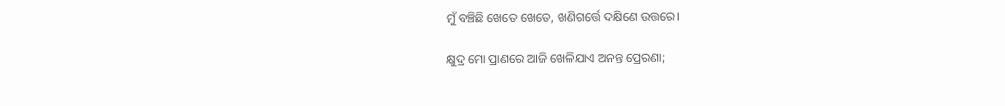ମୁଁ ବଞ୍ଚିଛି ଖେତେ ଖେତେ, ଖଣିଗର୍ତ୍ତେ ଦକ୍ଷିଣେ ଉତ୍ତରେ।

କ୍ଷୁଦ୍ର ମୋ ପ୍ରାଣରେ ଆଜି ଖେଳିଯାଏ ଅନନ୍ତ ପ୍ରେରଣା;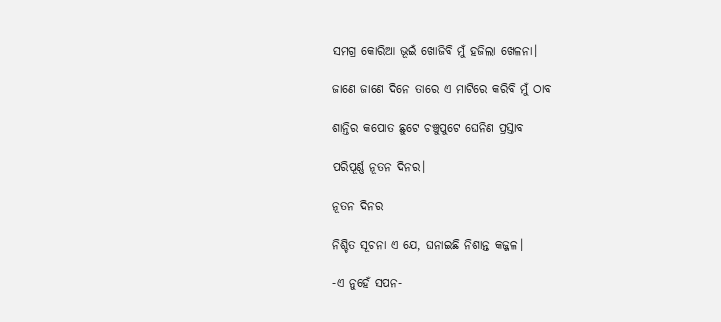ସମଗ୍ର କୋରିଆ ଭୂଇଁ ଖୋଜିବି ମୁଁ ହଜିଲା ଖେଳନା।

ଜାଣେ ଜାଣେ ଦିନେ ତାରେ ଏ ମାଟିରେ କରିବି ମୁଁ ଠାବ

ଶାନ୍ତିର କପୋତ ଛୁଟେ ଚଞ୍ଚୁପୁଟେ ଘେନିଣ ପ୍ରସ୍ତାବ

ପରିପୂର୍ଣ୍ଣ ନୂତନ ଦିନର।

ନୂତନ ଦିନର

ନିଶ୍ଚିତ ସୂଚନା ଏ ଯେ, ଘନାଇଛି ନିଶାନ୍ତ କଜ୍ଜଳ।

-ଏ ନୁହେଁ ସପନ-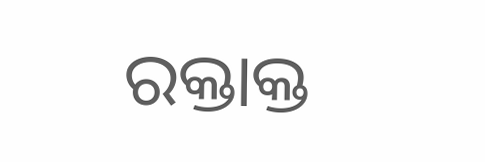ରକ୍ତାକ୍ତ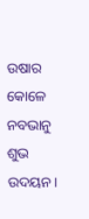ଉଷାର କୋଳେ ନବଭାନୁ ଶୁଭ ଉଦୟନ।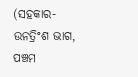(ସହକାର-ଉନତ୍ରିଂଶ ଭାଗ, ପଞ୍ଚମ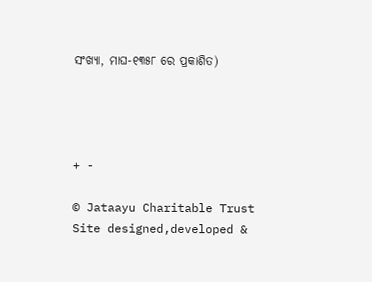ସଂଖ୍ୟା, ମାଘ-୧୩୫୮ ରେ ପ୍ରକାଶିତ)




+ -

© Jataayu Charitable Trust
Site designed,developed &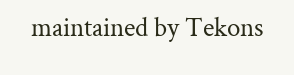maintained by Tekons